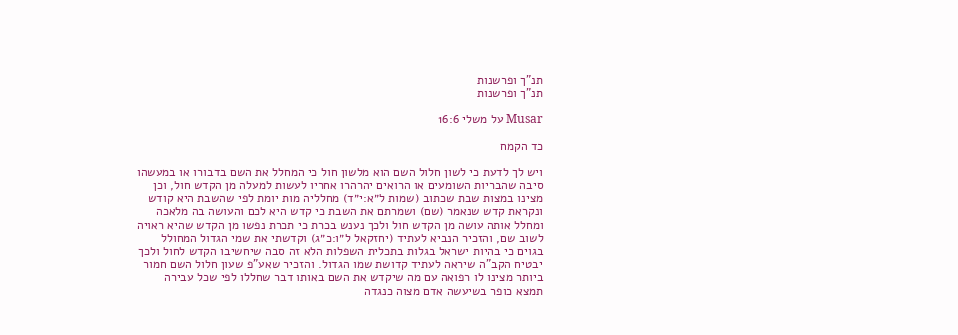תנ"ך ופרשנות
תנ"ך ופרשנות

Musar על משלי 16:6

כד הקמח

ויש לך לדעת כי לשון חלול השם הוא מלשון חול כי המחלל את השם בדבורו או במעשהו סיבה שהבריות השומעים או הרואים יהרהרו אחריו לעשות למעלה מן הקדש חול, וכן מצינו במצות שבת שכתוב (שמות ל״א:י״ד) מחלליה מות יומת לפי שהשבת היא קודש ונקראת קדש שנאמר (שם) ושמרתם את השבת כי קדש היא לכם והעושה בה מלאכה ומחלל אותה עושה מן הקדש חול ולכך נענש בכרת כי תכרת נפשו מן הקדש שהיא ראויה לשוב שם, והזכיר הנביא לעתיד (יחזקאל ל״ו:כ״ג) וקדשתי את שמי הגדול המחולל בגוים כי בהיות ישראל בגלות בתכלית השפלות הלא זה סבה שיחשיבו הקדש לחול ולכך יבטיח הקב"ה שיראה לעתיד קדושת שמו הגדול. והזכיר שאע"פ שעון חלול השם חמור ביותר מצינו לו רפואה עם מה שיקדש את השם באותו דבר שחללו לפי שכל עבירה תמצא כופר בשיעשה אדם מצוה כנגדה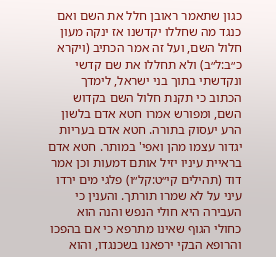כגון שתאמר ראובן חלל את השם ואם כנגד מה שחללו יקדשנו אז ינקה מעון חלול השם, ועל זה אמר הכתיב (ויקרא כ״ב:ל״ב) ולא תחללו את שם קדשי ונקדשתי בתוך בני ישראל, לימדך הכתוב כי תקנת חלול השם בקדוש השם, ומפורש אמרו חטא אדם בלשון הרע יעסוק בתורה. חטא אדם בעריות יגדור עצמו מהן ואפי' במותר. חטא אדם בראיית עיניו יזיל אותם דמעות וכן אמר דוד (תהילים קי״ט:קל״ו) פלגי מים ירדו עיני על לא שמרו תורתך. והענין כי העבירה היא חולי הנפש והנה הוא כחולי הגוף שאינו מתרפא כי אם בהפכו והרופא הבקי ירפאנו בשכנגדו, והוא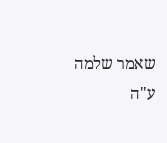שאמר שלמה ע"ה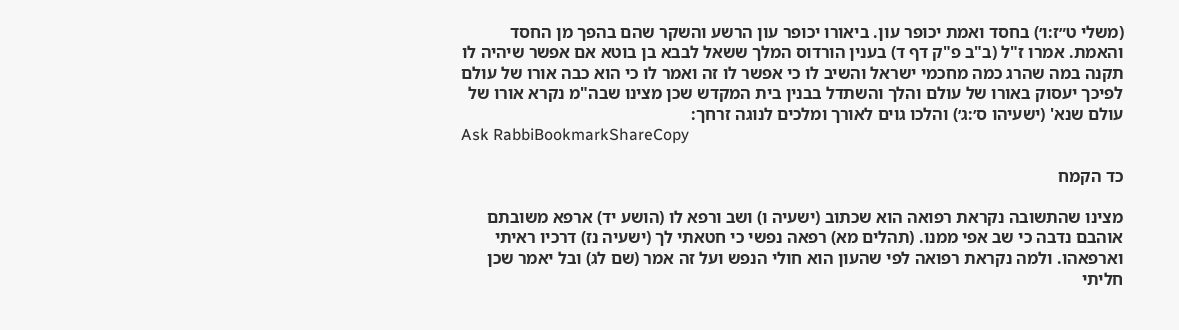(משלי ט״ז:ו׳) בחסד ואמת יכופר עון. ביאורו יכופר עון הרשע והשקר שהם בהפך מן החסד והאמת. אמרו ז"ל (ב"ב פ"ק דף ד) בענין הורדוס המלך ששאל לבבא בן בוטא אם אפשר שיהיה לו תקנה במה שהרג כמה מחכמי ישראל והשיב לו כי אפשר לו זה ואמר לו כי הוא כבה אורו של עולם לפיכך יעסוק באורו של עולם והלך והשתדל בבנין בית המקדש שכן מצינו שבה"מ נקרא אורו של עולם שנא' (ישעיהו ס׳:ג׳) והלכו גוים לאורך ומלכים לנוגה זרחך:
Ask RabbiBookmarkShareCopy

כד הקמח

מצינו שהתשובה נקראת רפואה הוא שכתוב (ישעיה ו) ושב ורפא לו (הושע יד) ארפא משובתם אוהבם נדבה כי שב אפי ממנו. (תהלים מא) רפאה נפשי כי חטאתי לך (ישעיה נז) דרכיו ראיתי וארפאהו. ולמה נקראת רפואה לפי שהעון הוא חולי הנפש ועל זה אמר (שם לג) ובל יאמר שכן חליתי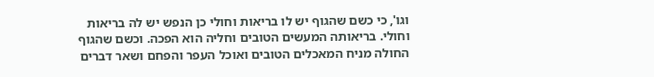וגו', כי כשם שהגוף יש לו בריאות וחולי כן הנפש יש לה בריאות וחולי. בריאותה המעשים הטובים וחליה הוא הפכה. וכשם שהגוף החולה מניח המאכלים הטובים ואוכל העפר והפחם ושאר דברים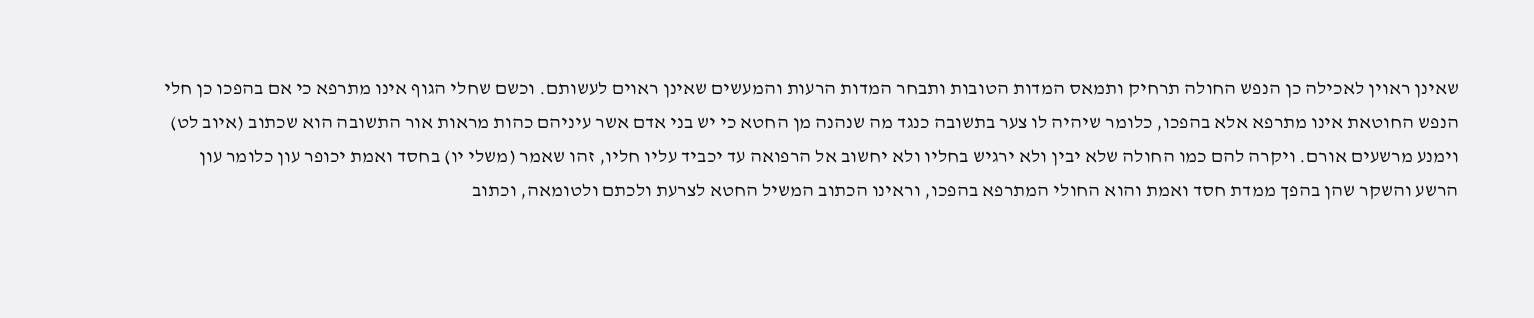שאינן ראוין לאכילה כן הנפש החולה תרחיק ותמאס המדות הטובות ותבחר המדות הרעות והמעשים שאינן ראוים לעשותם. וכשם שחלי הגוף אינו מתרפא כי אם בהפכו כן חלי הנפש החוטאת אינו מתרפא אלא בהפכו, כלומר שיהיה לו צער בתשובה כנגד מה שנהנה מן החטא כי יש בני אדם אשר עיניהם כהות מראות אור התשובה הוא שכתוב (איוב לט) וימנע מרשעים אורם. ויקרה להם כמו החולה שלא יבין ולא ירגיש בחליו ולא יחשוב אל הרפואה עד יכביד עליו חליו, זהו שאמר (משלי יו) בחסד ואמת יכופר עון כלומר עון הרשע והשקר שהן בהפך ממדת חסד ואמת והוא החולי המתרפא בהפכו, וראינו הכתוב המשיל החטא לצרעת ולכתם ולטומאה, וכתוב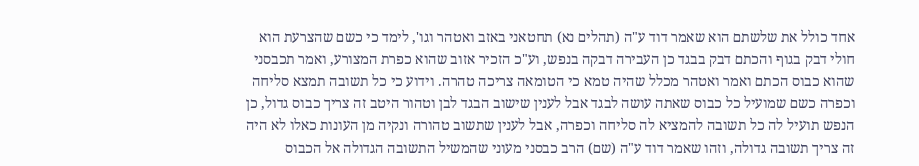אחד כולל את שלשתם הוא שאמר דוד ע"ה (תהלים נא) תחטאני באזב ואטהר וגו', לימד כי כשם שהצרעת הוא חולי דבק בגוף והכתם דבק בבגד כן העבירה דבקה בנפש, וע"כ הזכיר אזוב שהוא כפרת המצורע, ואמר תכבסני שהוא כבוס הכתם ואמר ואטהר מכלל שהיה טמא כי הטומאה צריכה טהרה. וידוע כי כל תשובה תמצא סליחה וכפרה כשם שמועיל כל כבוס שאתה עושה לבגד אבל לענין שישוב הבגד לבן וטהור היטב זה צריך כבוס גדול, כן הנפש תועיל לה כל תשובה להמציא לה סליחה וכפרה, אבל לענין שתשוב טהורה ונקיה מן העונות כאלו לא היה זה צריך תשובה גדולה, וזהו שאמר דוד ע"ה (שם) הרב כבסני מעוני שהמשיל התשובה הגדולה אל הכבוס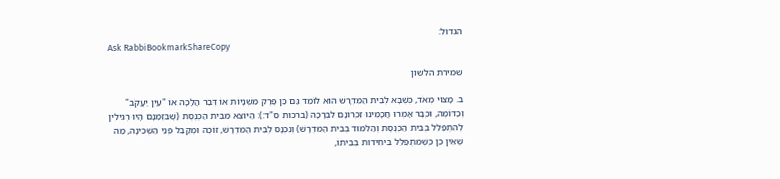הגדול:
Ask RabbiBookmarkShareCopy

שמירת הלשון

ב. מָצוּי מְאֹד, כְּשֶׁבָּא לְבֵית הַמִּדְרָשׁ הוּא לוֹמֵד גַּם כֵּן פֶּרֶק מִשְׁנָיוֹת אוֹ דְּבַר הֲלָכָה אוֹ "עֵין יַעֲקֹב" וְכַדּוֹמֶה, וּכְבָר אָמְרוּ חֲכָמֵינוּ זִכְרוֹנָם לִבְרָכָה (ברכות ס"ד:): הַיּוֹצֵא מִבֵּית הַכְּנֶסֶת (שֶׁבִּזְמַנָם הָיוּ רְגִילִין לְהִתְפַּלֵּל בְּבֵית הַכְּנֶסֶת וְהַלִּמּוּד בְּבֵית הַמִּדְרָשׁ) וְנִכְנָס לְבֵית הַמִּדְרָשׁ, זוֹכֶה וּמְקַבֵּל פְּנֵי הַשְּׁכִינָה, מַה שֶּׁאֵין כֵּן כְּשֶׁמִּתְפַּלֵּל בִּיחִידוּת בְּבֵיתוֹ,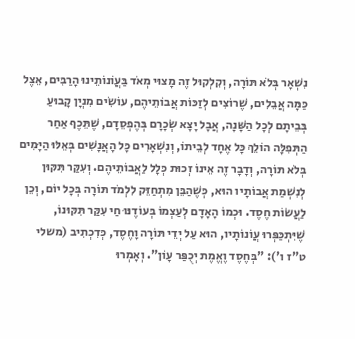נִשְׁאָר בְּלֹא תּוֹרָה, וְקִלְקוּל זֶה מָצוּי מְאֹד בַּעֲוֹנוֹתֵינוּ הָרַבִּים, אֵצֶל כַּמָּה אֲבֵלִים, שֶׁרוֹצִים לְזַכּוֹת אֲבוֹתֵיהֶם, עוֹשִׂים מִנְיָן קָבוּעַ בְּבֵיתָם לְכָל הַשָּׁנָה, אֲבָל יָצָא שְׂכָרָם בְּהֶפְסֵדָם, שֶׁתֵּכֶף אַחַר הַתְּפִלָּה הוֹלֵךְ כָּל אֶחָד לְבֵיתוֹ, וְנִשְׁאָרִים כָּל הָאֲנָשִׁים בְּאֵלּוּ הַיָּמִים בְּלֹא תּוֹרָה, וְדָבָר זֶה אֵינוֹ זְכוּת כְּלָל לַאֲבוֹתֵיהֶם. וְעִקַּר תִּקּוּן לְנִשְׁמַת אֲבוֹתָיו הוּא, כְּשֶׁהַבֵּן מִתְחַזֵּק לִלְמֹד תּוֹרָה בְּכָל יוֹם, וְכֵן לַעֲשׂוֹת חֶסֶד. וּכְמוֹ הָאָדָם לְעַצְמוֹ בְּעוֹדֶנּוּ חַי עִקַּר תִּקּוּנוֹ, שֶׁיִּתְכַּפְּרוּ עֲוֹנוֹתָיו, הוּא עַל יְדֵי תּוֹרָה וָחֶסֶד, כְּדִכְתִיב (משלי ט"ז ו'): "בְּחֶסֶד וֶאֱמֶת יְכֻפַּר עָוֹן". וְאָמְרוּ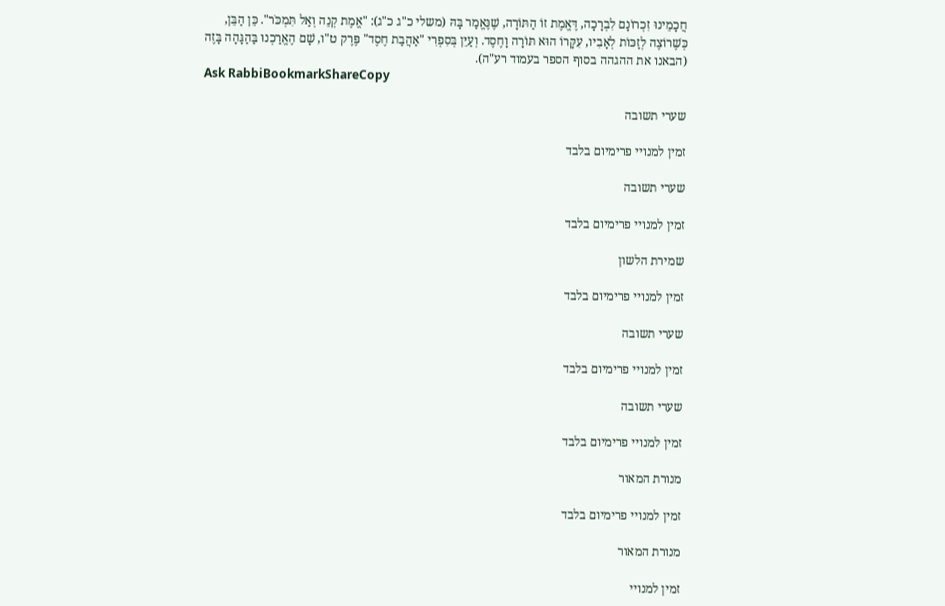חֲכָמֵינוּ זִכְרוֹנָם לִבְרָכָה, דֶּאֱמֶת זוֹ הַתּוֹרָה, שֶׁנֶּאֱמַר בָּהּ (משלי כ"ג כ"ג): "אֱמֶת קְנֵה וְאַל תִּמְכֹּר". כֵּן הַבֵּן, כְּשֶׁרוֹצֶה לְזַכּוֹת לְאָבִיו, עִקָּרוֹ הוּא תּוֹרָה וָחֶסֶד. וְעַיֵּן בְּסִפְרִי "אַהֲבַת חֶסֶד" פֶּרֶק ט"ו, שָׁם הֶאֱרַכְנוּ בַּהַגָּהָה בָּזֶה (הבאנו את ההגהה בסוף הספר בעמוד רע"ה).
Ask RabbiBookmarkShareCopy

שערי תשובה

זמין למנויי פרימיום בלבד

שערי תשובה

זמין למנויי פרימיום בלבד

שמירת הלשון

זמין למנויי פרימיום בלבד

שערי תשובה

זמין למנויי פרימיום בלבד

שערי תשובה

זמין למנויי פרימיום בלבד

מנורת המאור

זמין למנויי פרימיום בלבד

מנורת המאור

זמין למנויי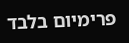פרימיום בלבד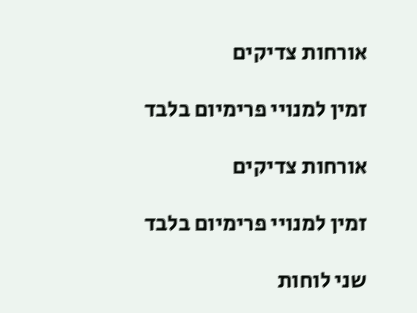אורחות צדיקים

זמין למנויי פרימיום בלבד

אורחות צדיקים

זמין למנויי פרימיום בלבד

שני לוחות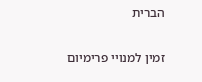הברית

זמין למנויי פרימיום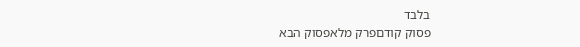בלבד
פסוק קודםפרק מלאפסוק הבא